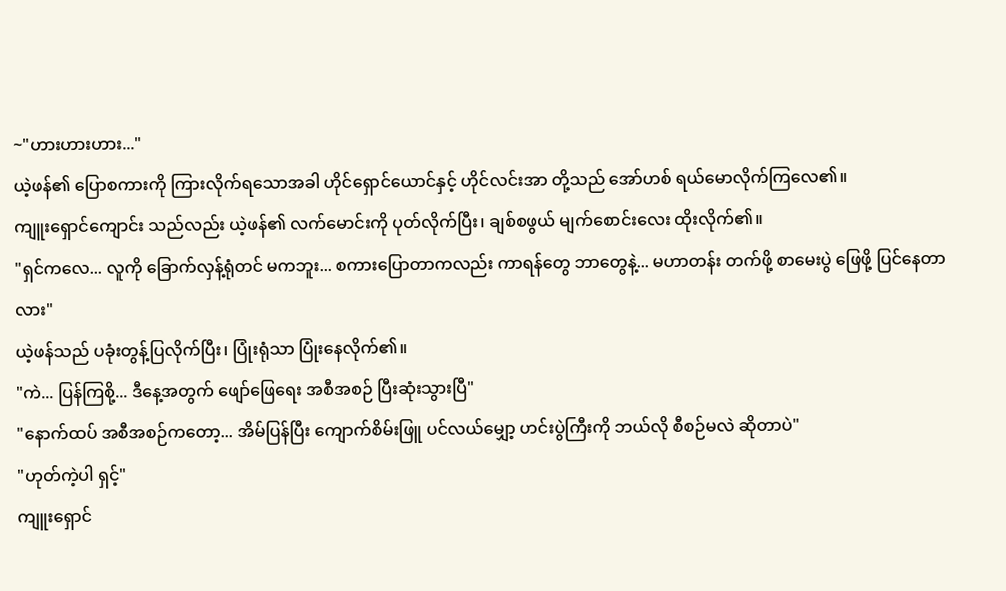~"ဟားဟားဟား..."
ယဲ့ဖန်၏ ပြောစကားကို ကြားလိုက်ရသောအခါ ဟိုင်ရှောင်ယောင်နှင့် ဟိုင်လင်းအာ တို့သည် အော်ဟစ် ရယ်မောလိုက်ကြလေ၏။
ကျူးရှောင်ကျောင်း သည်လည်း ယဲ့ဖန်၏ လက်မောင်းကို ပုတ်လိုက်ပြီး၊ ချစ်စဖွယ် မျက်စောင်းလေး ထိုးလိုက်၏။
"ရှင်ကလေ... လူကို ခြောက်လှန့်ရုံတင် မကဘူး... စကားပြောတာကလည်း ကာရန်တွေ ဘာတွေနဲ့... မဟာတန်း တက်ဖို့ စာမေးပွဲ ဖြေဖို့ ပြင်နေတာလား"
ယဲ့ဖန်သည် ပခုံးတွန့်ပြလိုက်ပြီး၊ ပြုံးရုံသာ ပြုံးနေလိုက်၏။
"ကဲ... ပြန်ကြစို့... ဒီနေ့အတွက် ဖျော်ဖြေရေး အစီအစဉ် ပြီးဆုံးသွားပြီ"
"နောက်ထပ် အစီအစဉ်ကတော့... အိမ်ပြန်ပြီး ကျောက်စိမ်းဖြူ ပင်လယ်မျှော့ ဟင်းပွဲကြီးကို ဘယ်လို စီစဉ်မလဲ ဆိုတာပဲ"
"ဟုတ်ကဲ့ပါ ရှင့်"
ကျူးရှောင်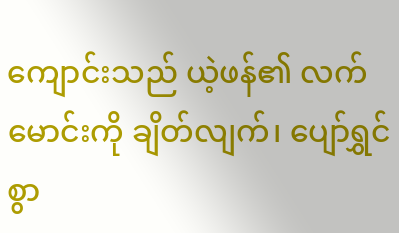ကျောင်းသည် ယဲ့ဖန်၏ လက်မောင်းကို ချိတ်လျက်၊ ပျော်ရွှင်စွာ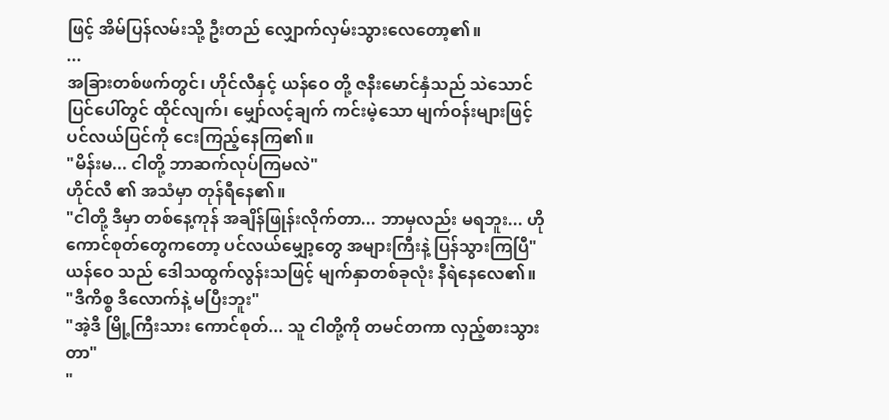ဖြင့် အိမ်ပြန်လမ်းသို့ ဦးတည် လျှောက်လှမ်းသွားလေတော့၏။
...
အခြားတစ်ဖက်တွင်၊ ဟိုင်လီနှင့် ယန်ဝေ တို့ ဇနီးမောင်နှံသည် သဲသောင်ပြင်ပေါ်တွင် ထိုင်လျက်၊ မျှော်လင့်ချက် ကင်းမဲ့သော မျက်ဝန်းများဖြင့် ပင်လယ်ပြင်ကို ငေးကြည့်နေကြ၏။
"မိန်းမ... ငါတို့ ဘာဆက်လုပ်ကြမလဲ"
ဟိုင်လီ ၏ အသံမှာ တုန်ရီနေ၏။
"ငါတို့ ဒီမှာ တစ်နေ့ကုန် အချိန်ဖြုန်းလိုက်တာ... ဘာမှလည်း မရဘူး... ဟိုကောင်စုတ်တွေကတော့ ပင်လယ်မျှော့တွေ အများကြီးနဲ့ ပြန်သွားကြပြီ"
ယန်ဝေ သည် ဒေါသထွက်လွန်းသဖြင့် မျက်နှာတစ်ခုလုံး နီရဲနေလေ၏။
"ဒီကိစ္စ ဒီလောက်နဲ့ မပြီးဘူး"
"အဲ့ဒီ မြို့ကြီးသား ကောင်စုတ်... သူ ငါတို့ကို တမင်တကာ လှည့်စားသွားတာ"
"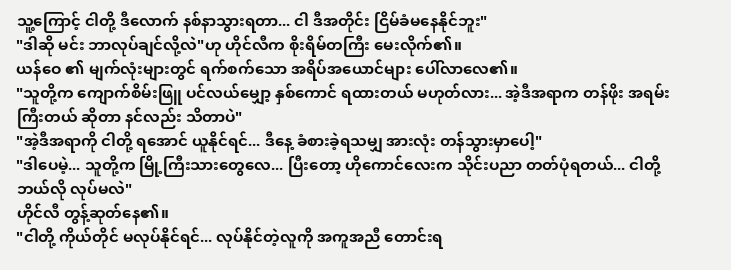သူ့ကြောင့် ငါတို့ ဒီလောက် နစ်နာသွားရတာ... ငါ ဒီအတိုင်း ငြိမ်ခံမနေနိုင်ဘူး"
"ဒါဆို မင်း ဘာလုပ်ချင်လို့လဲ"ဟု ဟိုင်လီက စိုးရိမ်တကြီး မေးလိုက်၏။
ယန်ဝေ ၏ မျက်လုံးများတွင် ရက်စက်သော အရိပ်အယောင်များ ပေါ်လာလေ၏။
"သူတို့က ကျောက်စိမ်းဖြူ ပင်လယ်မျှော့ နှစ်ကောင် ရထားတယ် မဟုတ်လား... အဲ့ဒီအရာက တန်ဖိုး အရမ်းကြီးတယ် ဆိုတာ နင်လည်း သိတာပဲ"
"အဲ့ဒီအရာကို ငါတို့ ရအောင် ယူနိုင်ရင်... ဒီနေ့ ခံစားခဲ့ရသမျှ အားလုံး တန်သွားမှာပေါ့"
"ဒါပေမဲ့... သူတို့က မြို့ကြီးသားတွေလေ... ပြီးတော့ ဟိုကောင်လေးက သိုင်းပညာ တတ်ပုံရတယ်... ငါတို့ ဘယ်လို လုပ်မလဲ"
ဟိုင်လီ တွန့်ဆုတ်နေ၏။
"ငါတို့ ကိုယ်တိုင် မလုပ်နိုင်ရင်... လုပ်နိုင်တဲ့လူကို အကူအညီ တောင်းရ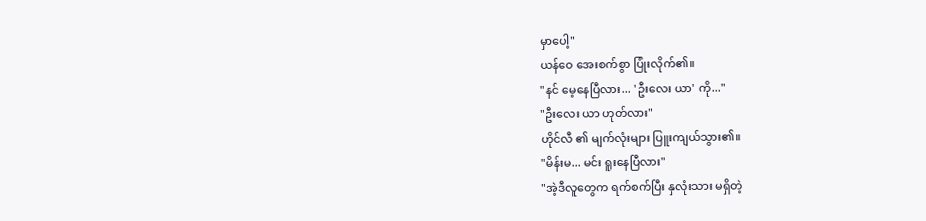မှာပေါ့"
ယန်ဝေ အေးစက်စွာ ပြုံးလိုက်၏။
"နင် မေ့နေပြီလား... 'ဦးလေး ယာ' ကို..."
"ဦးလေး ယာ ဟုတ်လား"
ဟိုင်လီ ၏ မျက်လုံးများ ပြူးကျယ်သွား၏။
"မိန်းမ... မင်း ရူးနေပြီလား"
"အဲ့ဒီလူတွေက ရက်စက်ပြီး နှလုံးသား မရှိတဲ့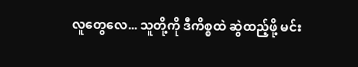လူတွေလေ... သူတို့ကို ဒီကိစ္စထဲ ဆွဲထည့်ဖို့ မင်း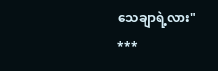သေချာရဲ့လား"
***